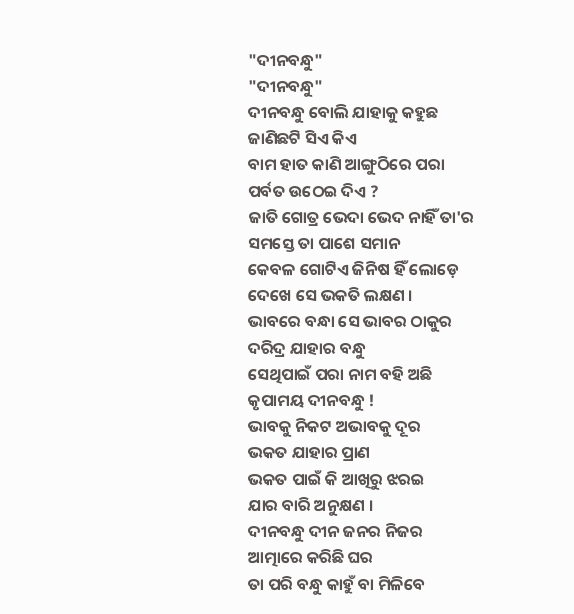"ଦୀନବନ୍ଧୁ"
"ଦୀନବନ୍ଧୁ"
ଦୀନବନ୍ଧୁ ବୋଲି ଯାହାକୁ କହୁଛ
ଜାଣିଛଟି ସିଏ କିଏ
ବାମ ହାତ କାଣି ଆଙ୍ଗୁଠିରେ ପରା
ପର୍ବତ ଉଠେଇ ଦିଏ ?
ଜାତି ଗୋତ୍ର ଭେଦା ଭେଦ ନାହିଁ ତା'ର
ସମସ୍ତେ ତା ପାଶେ ସମାନ
କେବଳ ଗୋଟିଏ ଜିନିଷ ହିଁ ଲୋଡ଼େ
ଦେଖେ ସେ ଭକତି ଲକ୍ଷଣ ।
ଭାବରେ ବନ୍ଧା ସେ ଭାବର ଠାକୁର
ଦରିଦ୍ର ଯାହାର ବନ୍ଧୁ
ସେଥିପାଇଁ ପରା ନାମ ବହି ଅଛି
କୃପାମୟ ଦୀନବନ୍ଧୁ !
ଭାବକୁ ନିକଟ ଅଭାବକୁ ଦୂର
ଭକତ ଯାହାର ପ୍ରାଣ
ଭକତ ପାଇଁ କି ଆଖିରୁ ଝରଇ
ଯାର ବାରି ଅନୁକ୍ଷଣ ।
ଦୀନବନ୍ଧୁ ଦୀନ ଜନର ନିଜର
ଆତ୍ମାରେ କରିଛି ଘର
ତା ପରି ବନ୍ଧୁ କାହୁଁ ବା ମିଳିବେ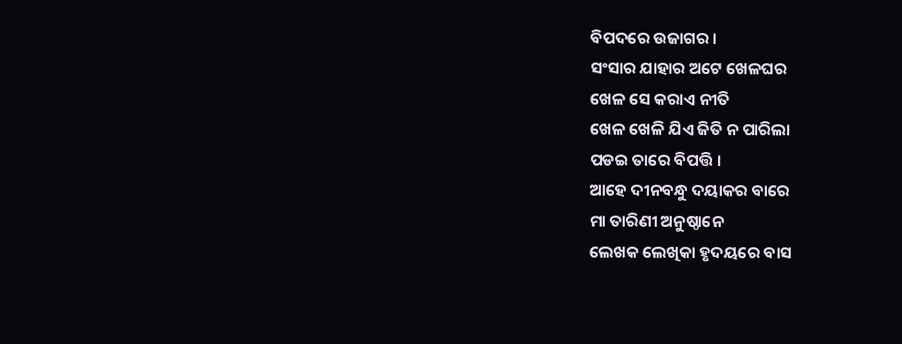ବିପଦରେ ଉଜାଗର ।
ସଂସାର ଯାହାର ଅଟେ ଖେଳଘର
ଖେଳ ସେ କରାଏ ନୀତି
ଖେଳ ଖେଳି ଯିଏ ଜିତି ନ ପାରିଲା
ପଡଇ ତାରେ ବିପତ୍ତି ।
ଆହେ ଦୀନବନ୍ଧୁ ଦୟାକର ବାରେ
ମା ତାରିଣୀ ଅନୁଷ୍ଠାନେ
ଲେଖକ ଲେଖିକା ହୃଦୟରେ ବାସ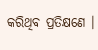କରିଥିବ ପ୍ରତିକ୍ଷଣେ ।